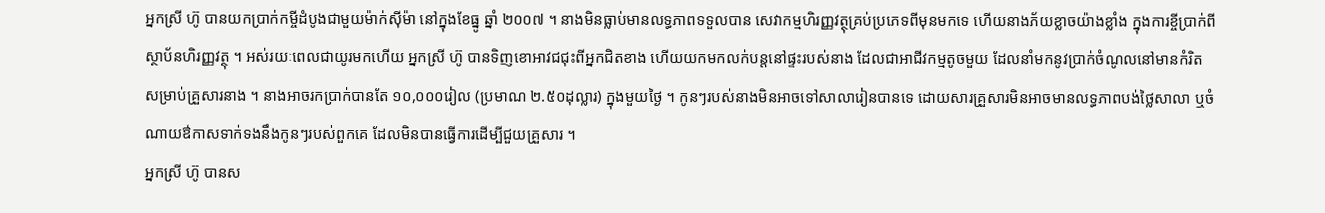អ្នកស្រី ហ៊ូ បានយកប្រាក់កម្ចីដំបូងជាមួយម៉ាក់ស៊ីម៉ា នៅក្នុងខែធ្នូ ឆ្នាំ ២០០៧ ។ នាងមិនធ្លាប់មានលទ្ធភាពទទួលបាន សេវាកម្មហិរញ្ញវត្ថុគ្រប់ប្រភេទពីមុនមកទេ ហើយនាងភ័យខ្លាចយ៉ាងខ្លាំង ក្នុងការខ្ចីប្រាក់ពីស្ថាប័នហិរញ្ញវត្ថុ ។ អស់រយៈពេលជាយូរមកហើយ អ្នកស្រី ហ៊ូ បានទិញខោអាវជជុះពីអ្នកជិតខាង ហើយយកមកលក់បន្តនៅផ្ទះរបស់នាង ដែលជាអាជីវកម្មតូចមួយ ដែលនាំមកនូវប្រាក់ចំណូលនៅមានកំរិត សម្រាប់គ្រួសារនាង ។ នាងអាចរកប្រាក់បានតែ ១០,០០០រៀល (ប្រមាណ ២.៥០ដុល្លារ) ក្នុងមួយថ្ងៃ ។ កូនៗរបស់នាងមិនអាចទៅសាលារៀនបានទេ ដោយសារគ្រួសារមិនអាចមានលទ្ធភាពបង់ថ្លៃសាលា ឬចំណាយឳកាសទាក់ទងនឹងកូនៗរបស់ពួកគេ ដែលមិនបានធ្វើការដើម្បីជួយគ្រួសារ ។
អ្នកស្រី ហ៊ូ បានស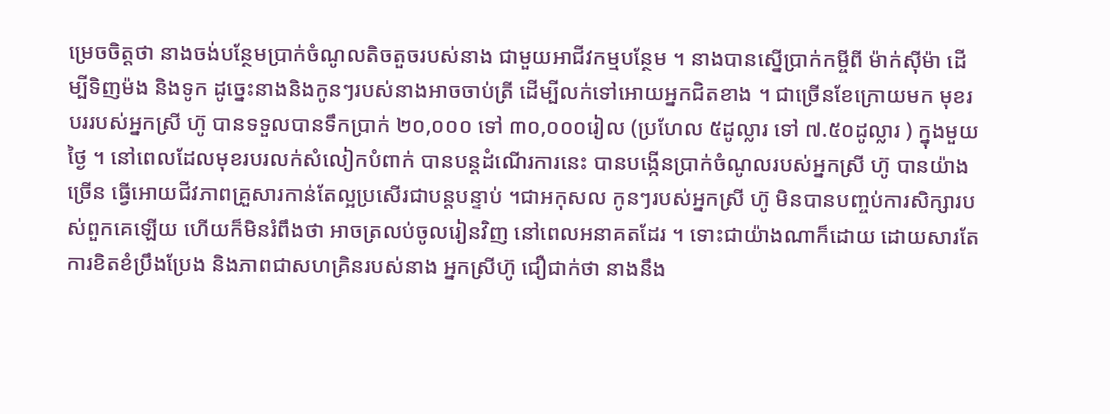ម្រេចចិត្តថា នាងចង់បន្ថែមប្រាក់ចំណូលតិចតួចរបស់នាង ជាមួយអាជីវកម្មបន្ថែម ។ នាងបានស្នើប្រាក់កម្ចីពី ម៉ាក់ស៊ីម៉ា ដើម្បីទិញម៉ង និងទូក ដូច្នេះនាងនិងកូនៗរបស់នាងអាចចាប់ត្រី ដើម្បីលក់ទៅអោយអ្នកជិតខាង ។ ជាច្រើនខែក្រោយមក មុខរបររបស់អ្នកស្រី ហ៊ូ បានទទួលបានទឹកប្រាក់ ២០,០០០ ទៅ ៣០,០០០រៀល (ប្រហែល ៥ដូល្លារ ទៅ ៧.៥០ដូល្លារ ) ក្នុងមួយថ្ងៃ ។ នៅពេលដែលមុខរបរលក់សំលៀកបំពាក់ បានបន្តដំណើរការនេះ បានបង្កើនប្រាក់ចំណូលរបស់អ្នកស្រី ហ៊ូ បានយ៉ាងច្រើន ធ្វើអោយជីវភាពគ្រួសារកាន់តែល្អប្រសើរជាបន្តបន្ទាប់ ។ជាអកុសល កូនៗរបស់អ្នកស្រី ហ៊ូ មិនបានបញ្ចប់ការសិក្សារបស់ពួកគេឡើយ ហើយក៏មិនរំពឹងថា អាចត្រលប់ចូលរៀនវិញ នៅពេលអនាគតដែរ ។ ទោះជាយ៉ាងណាក៏ដោយ ដោយសារតែការខិតខំប្រឹងប្រែង និងភាពជាសហគ្រិនរបស់នាង អ្នកស្រីហ៊ូ ជឿជាក់ថា នាងនឹង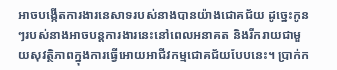អាចបង្កើតការងារនេសាទរបស់នាងបានយ៉ាងជោគជ័យ ដូច្នេះកូនៗរបស់នាងអាចបន្តការងារនេះនៅពេលអនាគត និងរីករាយជាមួយសុវត្ថិភាពក្នុងការធ្វើអោយអាជីវកម្មជោគជ័យបែបនេះ។ ប្រាក់ក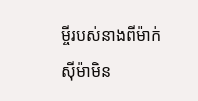ម្ចីរបស់នាងពីម៉ាក់ស៊ីម៉ាមិន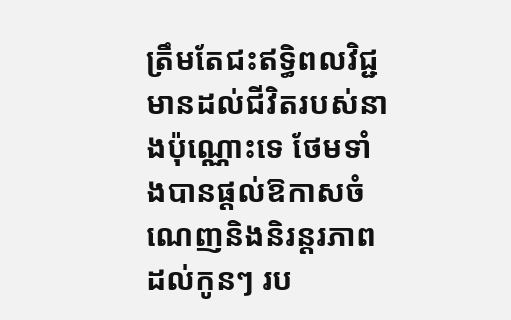ត្រឹមតែជះឥទ្ធិពលវិជ្ជមានដល់ជីវិតរបស់នាងប៉ុណ្ណោះទេ ថែមទាំងបានផ្តល់ឱកាសចំណេញនិងនិរន្តរភាពដល់កូនៗ រប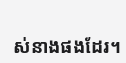ស់នាងផងដែរ។